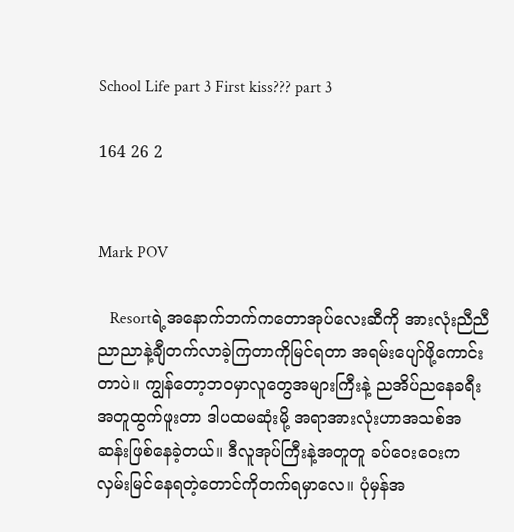School Life part 3 First kiss??? part 3

164 26 2


Mark POV

   Resortရဲ့အနောက်ဘက်ကတောအုပ်လေးဆီကို အားလုံးညီညီညာညာနဲ့ချီတက်လာခဲ့ကြတာကိုမြင်ရတာ အရမ်းပျော်ဖို့ကောင်းတာပဲ။ ကျွန်တော့ဘဝမှာလူတွေအများကြီးနဲ့ ညအိပ်ညနေခရီးအတူထွက်ဖူးတာ ဒါပထမဆုံးမို့ အရာအားလုံးဟာအသစ်အဆန်းဖြစ်နေခဲ့တယ်။ ဒီလူအုပ်ကြီးနဲ့အတူတူ ခပ်ဝေးဝေးကလှမ်းမြင်နေရတဲ့တောင်ကိုတက်ရမှာလေ။ ပုံမှန်အ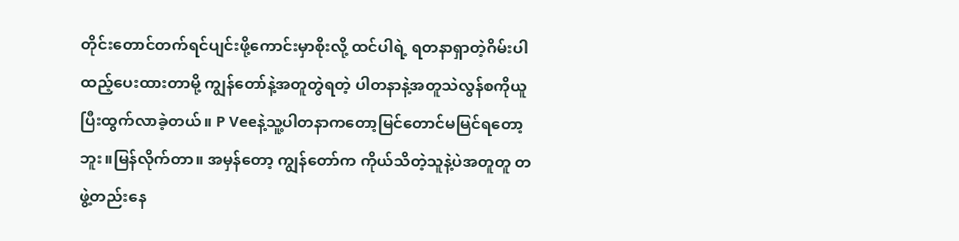တိုင်းတောင်တက်ရင်ပျင်းဖို့ကောင်းမှာစိုးလို့ ထင်ပါရဲ့ ရတနာရှာတဲ့ဂိမ်းပါထည့်ပေးထားတာမို့ ကျွန်တော်နဲ့အတူတွဲရတဲ့ ပါတနာနဲ့အတူသဲလွန်စကိုယူပြီးထွက်လာခဲ့တယ်။ P Veeနဲ့သူ့ပါတနာကတော့မြင်တောင်မမြင်ရတော့ဘူး။မြန်လိုက်တာ။ အမှန်တော့ ကျွန်တော်က ကိုယ်သိတဲ့သူနဲ့ပဲအတူတူ တဖွဲ့တည်းနေ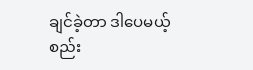ချင်ခဲ့တာ ဒါပေမယ့်စည်း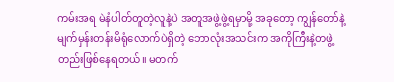ကမ်းအရ မဲနံပါတ်တူတဲ့လူနဲ့ပဲ အတူအဖွဲ့ဖွဲ့ရမှာမို့ အခုတော့ ကျွန်တော်နဲ့မျက်မှန်းတန်းမိရုံလောက်ပဲရှိတဲ့ ဘောလုံးအသင်းက အကိုကြီးနဲ့တဖွဲ့တည်းဖြစ်နေရတယ်။ မတက်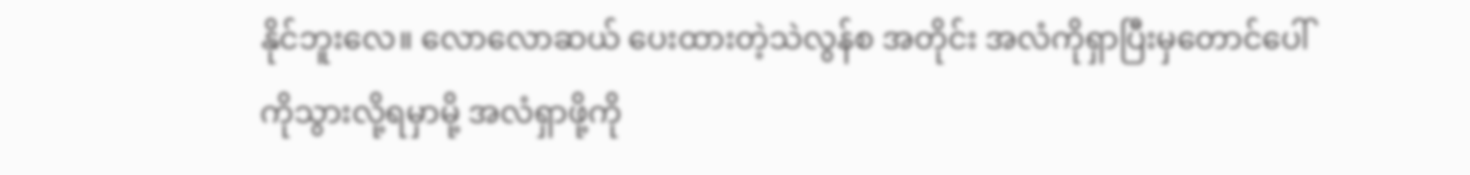နိုင်ဘူးလေ။ လောလောဆယ် ပေးထားတဲ့သဲလွန်စ အတိုင်း အလံကိုရှာပြီးမှတောင်ပေါ်ကိုသွားလို့ရမှာမို့ အလံရှာဖို့ကို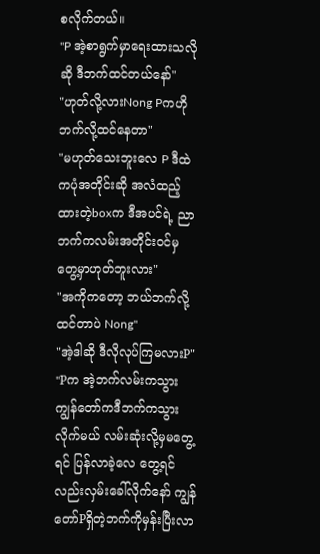စလိုက်တယ်။
"P အဲ့စာရွက်မှာရေးထားသလိုဆို ဒီဘက်ထင်တယ်နော်"
"ဟုတ်လို့လားNong Pကဟိုဘက်လို့ထင်နေတာ"
"မဟုတ်သေးဘူးလေ P ဒီထဲကပုံအတိုင်းဆို အလံထည့်ထားတဲ့boxက ဒီအပင်ရဲ့ ညာဘက်ကလမ်းအတိုင်းဝင်မှ တွေ့မှာဟုတ်ဘူးလား"
"အကိုကတော့ ဘယ်ဘက်လို့ထင်တာပဲ Nong"
"အဲ့ဒါဆို ဒီလိုလုပ်ကြမလားP"
"Pက အဲ့ဘက်လမ်းကသွား ကျွန်တော်ကဒီဘက်ကသွားလိုက်မယ် လမ်းဆုံးလို့မှမတွေ့ရင် ပြန်လာခဲ့လေ တွေ့ရင်လည်းလှမ်းခေါ်လိုက်နော် ကျွန်တော်Pရှိတဲ့ဘက်ကိုမှန်းပြီးလာ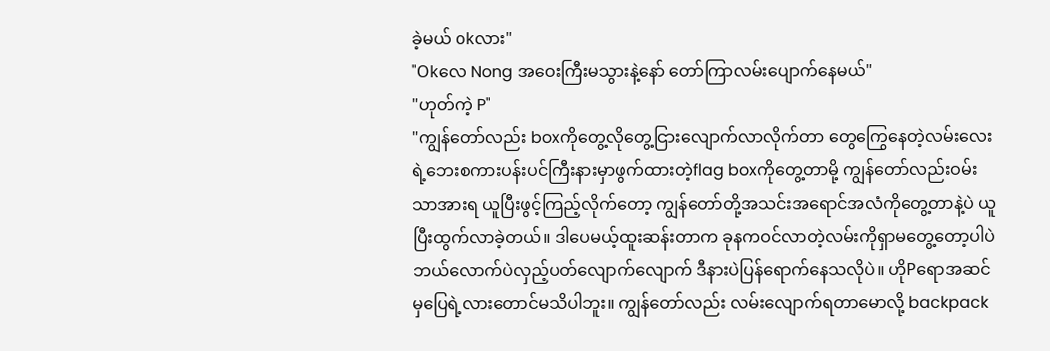ခဲ့မယ် okလား"
"Okလေ Nong အဝေးကြီးမသွားနဲ့နော် တော်ကြာလမ်းပျောက်နေမယ်"
"ဟုတ်ကဲ့ P"
"ကျွန်တော်လည်း boxကိုတွေ့လိုတွေ့ငြားလျောက်လာလိုက်တာ တွေကြွေနေတဲ့လမ်းလေးရဲ့ဘေးစကားပန်းပင်ကြီးနားမှာဖွက်ထားတဲ့flag boxကိုတွေ့တာမို့ ကျွန်တော်လည်းဝမ်းသာအားရ ယူပြီးဖွင့်ကြည့်လိုက်တော့ ကျွန်တော်တို့အသင်းအရောင်အလံကိုတွေ့တာနဲ့ပဲ ယူပြီးထွက်လာခဲ့တယ်။ ဒါပေမယ့်ထူးဆန်းတာက ခုနကဝင်လာတဲ့လမ်းကိုရှာမတွေ့တော့ပါပဲ ဘယ်လောက်ပဲလှည့်ပတ်လျောက်လျောက် ဒီနားပဲပြန်ရောက်နေသလိုပဲ။ ဟိုPရောအဆင်မှပြေရဲ့လားတောင်မသိပါဘူး။ ကျွန်တော်လည်း လမ်းလျောက်ရတာမောလို့ backpack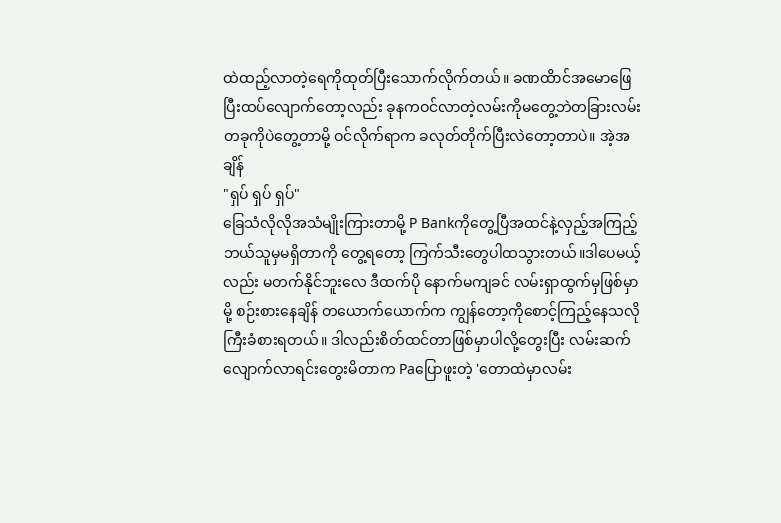ထဲထည့်လာတဲ့ရေကိုထုတ်ပြီးသောက်လိုက်တယ်။ ခဏထိာင်အမောဖြေပြီးထပ်လျောက်တော့လည်း ခုနကဝင်လာတဲ့လမ်းကိုမတွေ့ဘဲတခြားလမ်းတခုကိုပဲတွေ့တာမို့ ဝင်လိုက်ရာက ခလုတ်တိုက်ပြီးလဲတော့တာပဲ။ အဲ့အချိန်
"ရှပ် ရှပ် ရှပ်"
ခြေသံလိုလိုအသံမျိုးကြားတာမို့ P Bankကိုတွေ့ပြီအထင်နဲ့လှည့်အကြည့် ဘယ်သူမှမရှိတာကို တွေ့ရတော့ ကြက်သီးတွေပါထသွားတယ်။ဒါပေမယ့်လည်း မတက်နိုင်ဘူးလေ ဒီထက်ပို နောက်မကျခင် လမ်းရှာထွက်မှဖြစ်မှာမို့ စဉ်းစားနေချိန် တယောက်ယောက်က ကျွန်တော့ကိုစောင့်ကြည့်နေသလိုကြီးခံစားရတယ်။ ဒါလည်းစိတ်ထင်တာဖြစ်မှာပါလို့တွေးပြီး လမ်းဆက်လျောက်လာရင်းတွေးမိတာက Paပြောဖူးတဲ့ 'တောထဲမှာလမ်း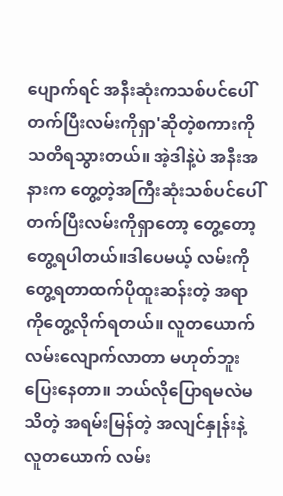ပျောက်ရင် အနီးဆုံးကသစ်ပင်ပေါ်တက်ပြီးလမ်းကိုရှာ'ဆိုတဲ့စကားကိုသတိရသွားတယ်။ အဲ့ဒါနဲ့ပဲ အနီးအနားက တွေ့တဲ့အကြီးဆုံးသစ်ပင်ပေါ်တက်ပြီးလမ်းကိုရှာတော့ တွေ့တော့တွေ့ရပါတယ်။ဒါပေမယ့် လမ်းကိုတွေ့ရတာထက်ပိုထူးဆန်းတဲ့ အရာကိုတွေ့လိုက်ရတယ်။ လူတယောက် လမ်းလျောက်လာတာ မဟုတ်ဘူးပြေးနေတာ။ ဘယ်လိုပြောရမလဲမသိတဲ့ အရမ်းမြန်တဲ့ အလျင်နှုန်းနဲ့လူတယောက် လမ်း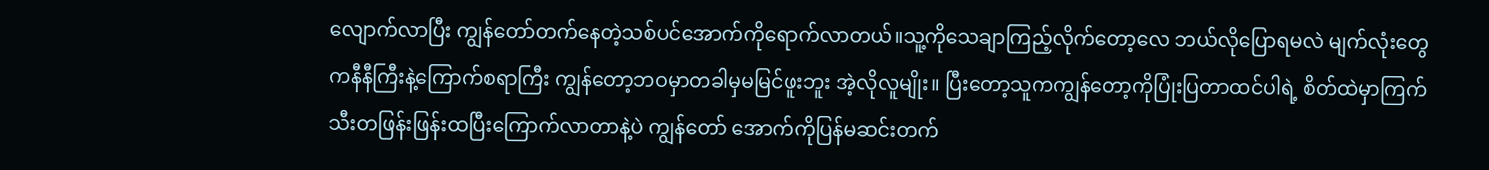လျောက်လာပြီး ကျွန်တော်တက်နေတဲ့သစ်ပင်အောက်ကိုရောက်လာတယ်။သူ့ကိုသေချာကြည့်လိုက်တော့လေ ဘယ်လိုပြောရမလဲ မျက်လုံးတွေကနီနီကြီးနဲ့ကြောက်စရာကြီး ကျွန်တော့ဘဝမှာတခါမှမမြင်ဖူးဘူး အဲ့လိုလူမျိုး။ ပြီးတော့သူကကျွန်တော့ကိုပြုံးပြတာထင်ပါရဲ့ စိတ်ထဲမှာကြက်သီးတဖြန်းဖြန်းထပြီးကြောက်လာတာနဲ့ပဲ ‌ကျွန်တော် အောက်ကိုပြန်မဆင်းတက်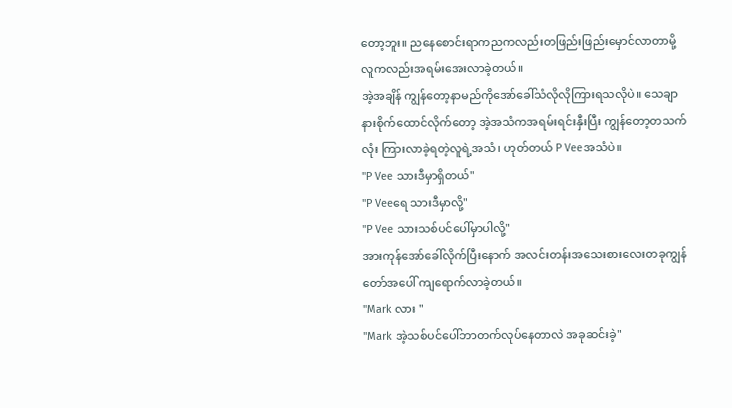တော့ဘူး။ ညနေစောင်းရာကညကလည်းတဖြည်းဖြည်းမှောင်လာတာမို့ လူကလည်းအရမ်းအေးလာခဲ့တယ်။
အဲ့အချိန် ကျွန်တော့နာမည်ကိုအော်ခေါ်သံလိုလိုကြားရသလိုပဲ။ သေချာနားစိုက်ထောင်လိုက်တော့ အဲ့အသံကအရမ်းရင်းနှီးပြီး ကျွန်တော့တသက်လုံး ကြားလာခဲ့ရတဲ့လူရဲ့အသံ၊ ဟုတ်တယ် P Veeအသံပဲ။
"P Vee သားဒီမှာရှိတယ်"
"P Veeရေ သားဒီမှာလို့"
"P Vee သားသစ်ပင်ပေါ်မှာပါလို့"
အားကုန်အော်ခေါ်လိုက်ပြီးနောက် အလင်းတန်းအသေးစားလေးတခုကျွန်တော်အပေါ် ကျရောက်လာခဲ့တယ်။
"Mark လား "
"Mark အဲ့သစ်ပင်ပေါ်ဘာတက်လုပ်နေတာလဲ အခုဆင်းခဲ့"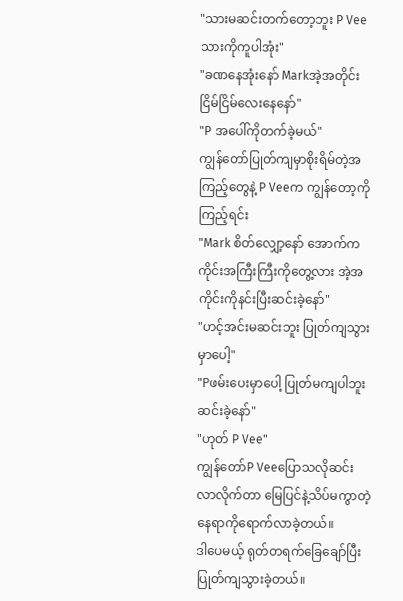"သားမဆင်းတက်တော့ဘူး P Vee သားကိုကူပါအုံး"
"ခဏနေအုံးနော် Markအဲ့အတိုင်းငြိမ်ငြိမ်လေးနေနော်"
"P အပေါ်ကိုတက်ခဲ့မယ်"
ကျွန်တော်ပြုတ်ကျမှာစိုးရိမ်တဲ့အကြည့်တွေနဲ့ P Veeက ကျွန်တော့ကိုကြည့်ရင်း
"Mark စိတ်လျှော့နော် အောက်ကကိုင်းအကြီးကြီးကိုတွေ့လား အဲ့အကိုင်းကိုနင်းပြီးဆင်းခဲ့နော်"
"ဟင့်အင်းမဆင်းဘူး ပြုတ်ကျသွားမှာပေါ့"
"Pဖမ်းပေးမှာပေါ့ ပြုတ်မကျပါဘူးဆင်းခဲ့နော်"
"ဟုတ် P Vee"
ကျွန်တော်P Veeပြောသလိုဆင်းလာလိုက်တာ မြေပြင်နဲ့သိပ်မကွာတဲ့နေရာကိုရောက်လာခဲ့တယ်။
ဒါပေမယ့် ရုတ်တရက်ခြေချော်ပြီးပြုတ်ကျသွားခဲ့တယ်။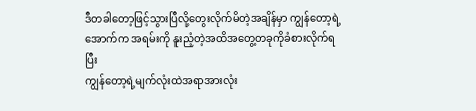ဒီတခါတော့ဖြင့်သွားပြီလို့တွေးလိုက်မိတဲ့အချိန်မှာ ကျွန်တော့ရဲ့အောက်က အရမ်းကို နူးညံ့တဲ့အထိအတွေ့တခုကိုခံစားလိုက်ရပြီး
ကျွန်တော့ရဲ့မျက်လုံးထဲအရာအားလုံး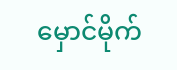မှောင်မိုက်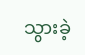သွားခဲ့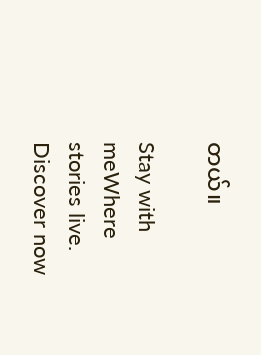တယ်။

Stay with meWhere stories live. Discover now